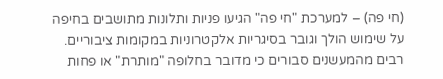(חי פה) – למערכת "חי פה" הגיעו פניות ותלונות מתושבים בחיפה על שימוש הולך וגובר בסיגריות אלקטרוניות במקומות ציבוריים. רבים מהמעשנים סבורים כי מדובר בחלופה "מותרת" או פחות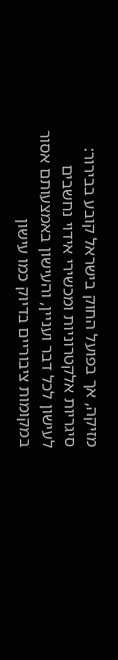מזיקה, אך בפועל החוק בישראל קובע בבירור: סיגריות אלקטרוניות ומכשירי אידוי נחשבים לעישון לכל דבר ועניין, והעישון באמצעותם אסור במקומות ציבוריים בדיוק כמו עישון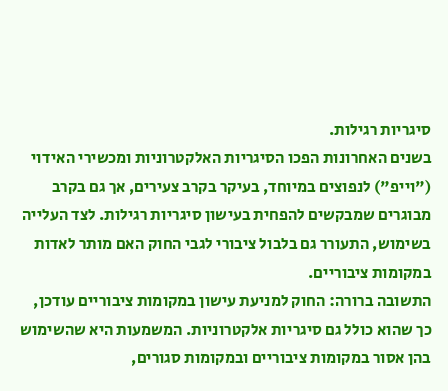סיגריות רגילות.
בשנים האחרונות הפכו הסיגריות האלקטרוניות ומכשירי האידוי ("וייפ") לנפוצים במיוחד, בעיקר בקרב צעירים, אך גם בקרב מבוגרים שמבקשים להפחית בעישון סיגריות רגילות. לצד העלייה בשימוש, התעורר גם בלבול ציבורי לגבי החוק האם מותר לאדות במקומות ציבוריים.
התשובה ברורה: החוק למניעת עישון במקומות ציבוריים עודכן, כך שהוא כולל גם סיגריות אלקטרוניות. המשמעות היא שהשימוש בהן אסור במקומות ציבוריים ובמקומות סגורים,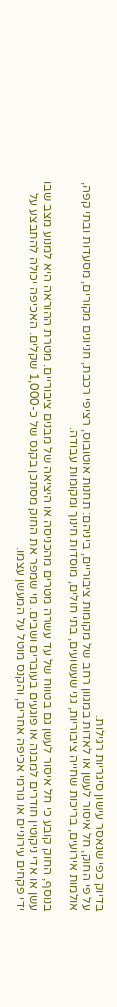בדיוק כפי שנאסר עישון סיגריות רגילות.
על פי החוק, חל איסור לעשן או לאדות במגוון רחב של מקומות ציבוריים, ביניהם: תחנות אוטובוס, רציפי רכבת, חניונים מקורים, מסעדות ובתי קפה, אולמות אירועים, בריכות שחייה ציבוריות, גני שעשועים, בתי חולים, מוסדות חינוך ומקומות עבודה.

בנוסף, החוק קובע כי חל איסור לעשן גם בטווח של עד עשרה מטרים מהכניסה או היציאה של מבנים ציבוריים. מטרת ההוראה היא למנוע מצב שבו עשן או אדי ניקוטין חודרים למבנה או פוגעים בעוברים ושבים. מי שמפר את החוק מסתכן בקנס של כ-1,000 שקלים. האכיפה יכולה להתבצע על ידי פקחים עירוניים או גורמי אכיפה אחרים, והקנס מוטל על המעשן עצמו.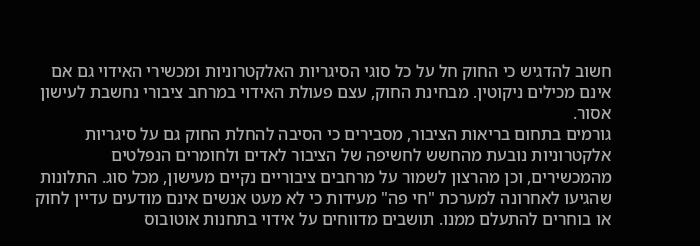חשוב להדגיש כי החוק חל על כל סוגי הסיגריות האלקטרוניות ומכשירי האידוי גם אם אינם מכילים ניקוטין. מבחינת החוק, עצם פעולת האידוי במרחב ציבורי נחשבת לעישון אסור.
גורמים בתחום בריאות הציבור, מסבירים כי הסיבה להחלת החוק גם על סיגריות אלקטרוניות נובעת מהחשש לחשיפה של הציבור לאדים ולחומרים הנפלטים מהמכשירים, וכן מהרצון לשמור על מרחבים ציבוריים נקיים מעישון, מכל סוג. התלונות שהגיעו לאחרונה למערכת "חי פה" מעידות כי לא מעט אנשים אינם מודעים עדיין לחוק או בוחרים להתעלם ממנו. תושבים מדווחים על אידוי בתחנות אוטובוס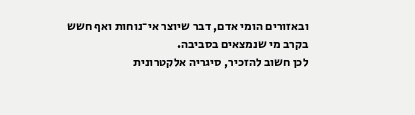ובאזורים הומי אדם, דבר שיוצר אי־נוחות ואף חשש בקרב מי שנמצאים בסביבה.
לכן חשוב להזכיר, סיגריה אלקטרונית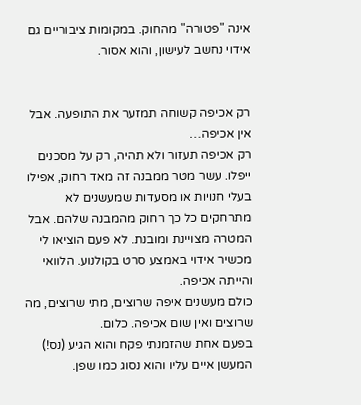אינה "פטורה" מהחוק. במקומות ציבוריים גם אידוי נחשב לעישון, והוא אסור.


רק אכיפה קשוחה תמזער את התופעה. אבל אין אכיפה…
רק אכיפה תעזור ולא תהיה, רק על מסכנים ייפלו. עשר מטר ממבנה זה מאד רחוק, אפילו בעלי חנויות או מסעדות שמעשנים לא מתרחקים כל כך רחוק מהמבנה שלהם. אבל המטרה מצויינת ומובנת. לא פעם הוציאו לי מכשיר אידוי באמצע סרט בקולנוע. הלוואי והייתה אכיפה.
כולם מעשנים איפה שרוצים, מתי שרוצים, מה שרוצים ואין שום אכיפה. כלום.
בפעם אחת שהזמנתי פקח והוא הגיע (נס!) המעשן איים עליו והוא נסוג כמו שפן.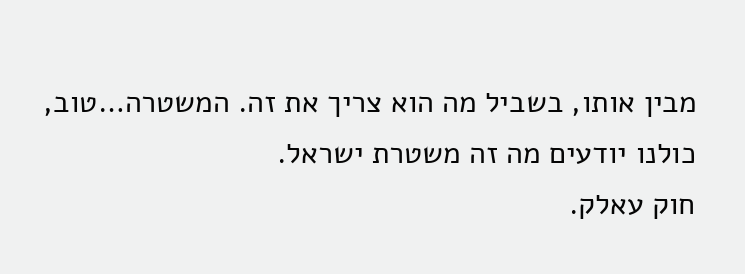מבין אותו, בשביל מה הוא צריך את זה. המשטרה…טוב, כולנו יודעים מה זה משטרת ישראל.
חוק עאלק.